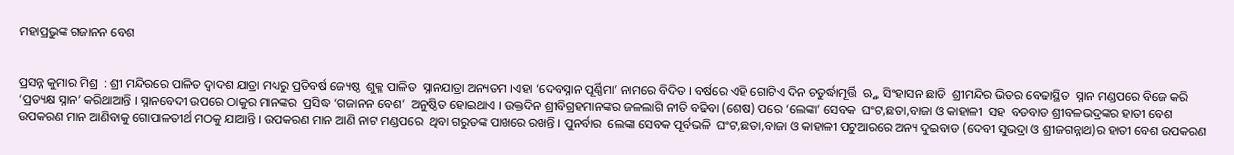ମହାପ୍ରଭୁଙ୍କ ଗଜାନନ ବେଶ


ପ୍ରସନ୍ନ କୁମାର ମିଶ୍ର  : ଶ୍ରୀ ମନ୍ଦିରରେ ପାଳିତ ଦ୍ୱାଦଶ ଯାତ୍ରା ମଧ୍ୟରୁ ପ୍ରତିବର୍ଷ ଜ୍ୟେଷ୍ଠ  ଶୁକ୍ଳ ପାଳିତ  ସ୍ନାନଯାତ୍ରା ଅନ୍ୟତମ ।ଏହା ‘ଦେବସ୍ନାନ ପୂର୍ଣ୍ଣିମା’ ନାମରେ ବିଦିତ । ବର୍ଷରେ ଏହି ଗୋଟିଏ ଦିନ ଚତୁର୍ଦ୍ଧାମୂର୍ତ୍ତି  ଋ୍ତ୍ନ  ସିଂହାସନ ଛାଡି  ଶ୍ରୀମନ୍ଦିର ଭିତର ବେଢାସ୍ଥିତ  ସ୍ନାନ ମଣ୍ଡପରେ ବିଜେ କରି ‘ପ୍ରତ୍ୟକ୍ଷ ସ୍ନାନ’ କରିଥାଆନ୍ତି । ସ୍ନାନବେଦୀ ଉପରେ ଠାକୁର ମାନଙ୍କର  ପ୍ରସିଦ୍ଧ ‘ଗଜାନନ ବେଶ’  ଅନୁଷ୍ଠିତ ହୋଇଥାଏ । ଉକ୍ତଦିନ ଶ୍ରୀବିଗ୍ରହମାନଙ୍କର ଜଳଲାଗି ନୀତି ବଢିବା (ଶେଷ) ପରେ ‘ଲେଙ୍କା’ ସେବକ  ଘଂଟ,ଛତା,ବାଜା ଓ କାହାଳୀ  ସହ  ବଡବାଡ ଶ୍ରୀବଳଭଦ୍ରଙ୍କର ହାତୀ ବେଶ ଉପକରଣ ମାନ ଆଣିବାକୁ ଗୋପାଳତୀର୍ଥ ମଠକୁ ଯାଆନ୍ତି । ଉପକରଣ ମାନ ଆଣି ନାଟ ମଣ୍ଡପରେ  ଥିବା ଗରୁଡଙ୍କ ପାଖରେ ରଖନ୍ତି । ପୁନର୍ବାର  ଲେଙ୍କା ସେବକ ପୂର୍ବଭଳି  ଘଂଟ,ଛତା,ବାଜା ଓ କାହାଳୀ ପଟୁଆରରେ ଅନ୍ୟ ଦୁଇବାଡ (ଦେବୀ ସୁଭଦ୍ରା ଓ ଶ୍ରୀଜଗନ୍ନାଥ)ର ହାତୀ ବେଶ ଉପକରଣ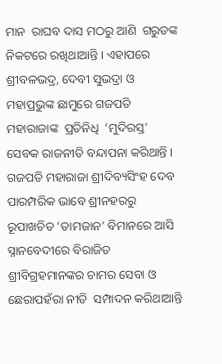ମାନ  ରାଘବ ଦାସ ମଠରୁ ଆଣି  ଗରୁଡଙ୍କ ନିକଟରେ ରଖିଥାଆନ୍ତି । ଏହାପରେ  ଶ୍ରୀବଳଭଦ୍ର, ଦେବୀ ସୁଭଦ୍ରା ଓ ମହାପ୍ରଭୁଙ୍କ ଛାମୁରେ ଗଜପତି ମହାରାଜାଙ୍କ  ପ୍ରତିନିଧି  ‘ମୁଦିରସ୍ତ’ ସେବକ ରାଜନୀତି ବନ୍ଦାପନା କରିଥାନ୍ତି । ଗଜପତି ମହାରାଜା ଶ୍ରୀଦିବ୍ୟସିଂହ ଦେବ ପାରମ୍ପରିକ ଭାବେ ଶ୍ରୀନହରରୁ ରୂପାଖଚିତ ‘ତାମଜାନ’ ବିମାନରେ ଆସି ସ୍ନାନବେଦୀରେ ବିରାଜିତ ଶ୍ରୀବିଗ୍ରହମାନଙ୍କର ଚାମର ସେବା ଓ ଛେରାପହଁରା ନୀତି  ସମ୍ପାଦନ କରିଥାଆନ୍ତି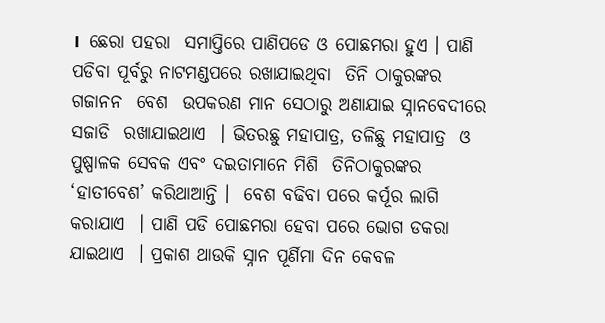।  ଛେରା ପହରା  ସମାପ୍ତିରେ ପାଣିପଡେ ଓ ପୋଛମରା ହୁଏ । ପାଣି ପଡିବା ପୂର୍ବରୁ ନାଟମଣ୍ଡପରେ ରଖାଯାଇଥିବା  ତିନି ଠାକୁରଙ୍କର  ଗଜାନନ  ବେଶ  ଉପକରଣ ମାନ ସେଠାରୁ ଅଣାଯାଇ ସ୍ନାନବେଦୀରେ  ସଜାଡି  ରଖାଯାଇଥାଏ  । ଭିତରଛୁ ମହାପାତ୍ର, ତଳିଛୁ ମହାପାତ୍ର  ଓ ପୁଷ୍ପାଳକ ସେବକ ଏବଂ ଦଇତାମାନେ ମିଶି  ତିନିଠାକୁରଙ୍କର ‘ହାତୀବେଶ’ କରିଥାଆନ୍ତି ।  ବେଶ ବଢିବା ପରେ କର୍ପୂର ଲାଗି କରାଯାଏ  । ପାଣି ପଡି ପୋଛମରା ହେବା ପରେ ଭୋଗ ଡକରା ଯାଇଥାଏ  । ପ୍ରକାଶ ଥାଉକି ସ୍ନାନ ପୂର୍ଣିମା ଦିନ କେବଳ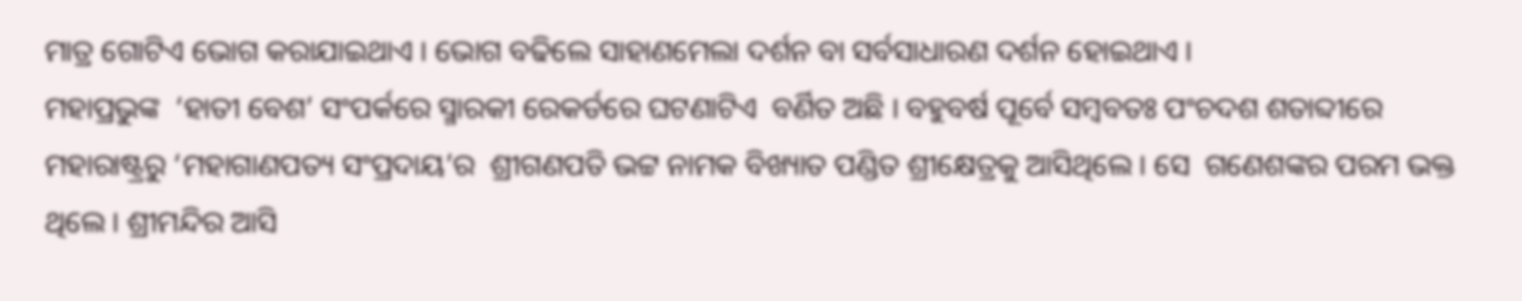ମାତ୍ର ଗୋଟିଏ ଭୋଗ କରାଯାଇଥାଏ । ଭୋଗ ବଢିଲେ ସାହାଣମେଲା ଦର୍ଶନ ବା ସର୍ବସାଧାରଣ ଦର୍ଶନ ହୋଇଥାଏ ।
ମହାପ୍ରଭୁଙ୍କ  ‘ହାତୀ ବେଶ’ ସଂପର୍କରେ ସ୍ମାରକୀ ରେକର୍ଡରେ ଘଟଣାଟିଏ  ବର୍ଣିତ ଅଛି । ବହୁବର୍ଷ ପୂର୍ବେ ସମ୍ବବତଃ ପଂଚଦଶ ଶତାବ୍ଦୀରେ ମହାରାଷ୍ଟ୍ରରୁ ‘ମହାଗାଣପତ୍ୟ ସଂପ୍ରଦାୟ’ର  ଶ୍ରୀଗଣପତି ଭଟ୍ଟ ନାମକ ବିଖ୍ୟାତ ପଣ୍ଡିତ ଶ୍ରୀକ୍ଷେତ୍ରକୁ ଆସିଥିଲେ । ସେ  ଗଣେଶଙ୍କର ପରମ ଭକ୍ତ ଥିଲେ । ଶ୍ରୀମନ୍ଦିର ଆସି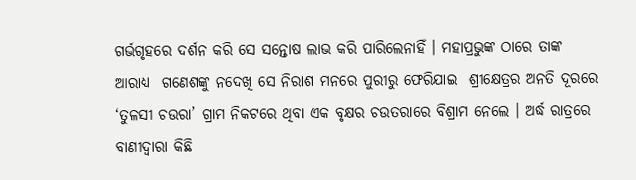ଗର୍ଭଗୃହରେ ଦର୍ଶନ କରି ସେ ସନ୍ତୋଷ ଲାଭ କରି ପାରିଲେନାହିଁ । ମହାପ୍ରଭୁଙ୍କ ଠାରେ ତାଙ୍କ ଆରାଧ୍ୟ  ଗଣେଶଙ୍କୁ ନଦେଖି ସେ ନିରାଶ ମନରେ ପୁରୀରୁ ଫେରିଯାଇ  ଶ୍ରୀକ୍ଷେତ୍ରର ଅନତି ଦୂରରେ  ‘ତୁଳସୀ ଚଉରା’ ଗ୍ରାମ ନିକଟରେ ଥିବା ଏକ ବୃକ୍ଷର ଚଉତରାରେ ବିଶ୍ରାମ ନେଲେ । ଅର୍ଦ୍ଧ ରାତ୍ରରେ ବାଣୀଦ୍ୱାରା କିଛି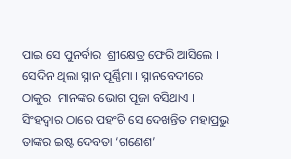ପାଇ ସେ ପୁନର୍ବାର  ଶ୍ରୀକ୍ଷେତ୍ର ଫେରି ଆସିଲେ । ସେଦିନ ଥିଲା ସ୍ନାନ ପୂର୍ଣ୍ଣିମା । ସ୍ନାନବେଦୀରେ ଠାକୁର  ମାନଙ୍କର ଭୋଗ ପୂଜା ବସିଥାଏ । ସିଂହଦ୍ୱାର ଠାରେ ପହଂଚି ସେ ଦେଖନ୍ତିତ ମହାପ୍ରଭୁ ତାଙ୍କର ଇଷ୍ଟ ଦେବତା ‘ଗଣେଶ’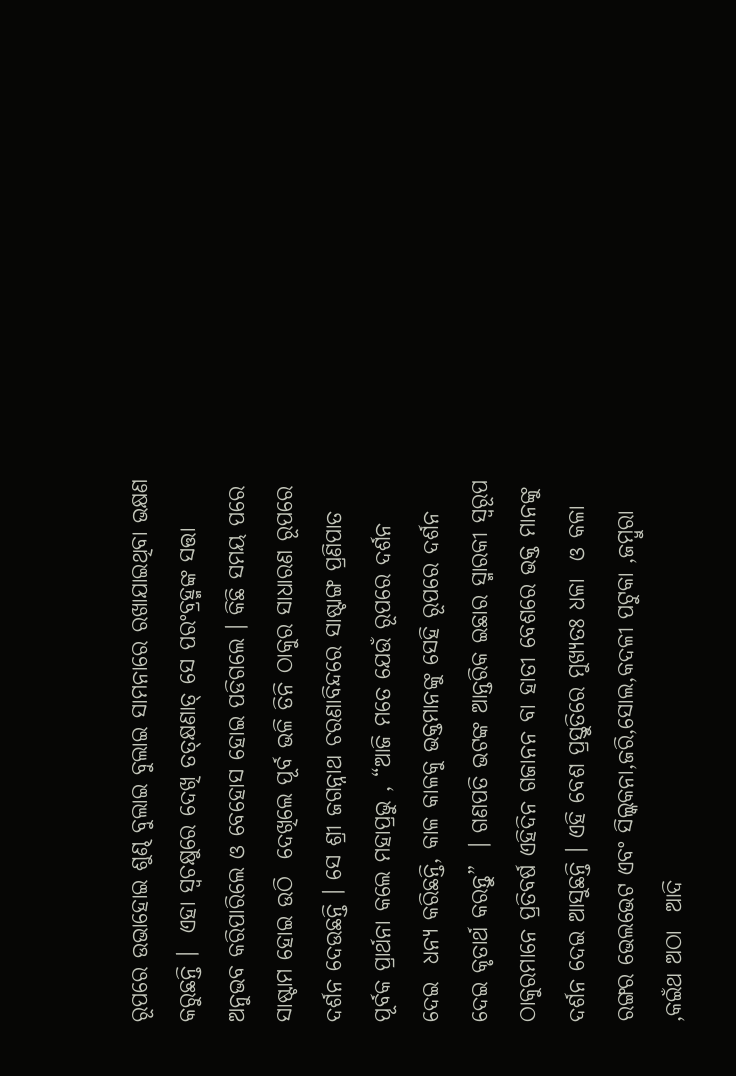ରୂପରେ ଉଭାହୋଇ ଶୁଣ୍ଢ ବୁଲାଇ ବୁଲାଇ ସାମନାରେ ରଖାଯାଇଥିବା ଭକ୍ଷଣ  କରୁଛନ୍ତି ।  ଏହା ସ୍ୱଚକ୍ଷୁରେ ଦେଖି ତତ୍କ୍ଷଣାତ୍ ସେ ପରଂବ୍ରହ୍ମଙ୍କ ସତ୍ତା ଅନୁଭବ କରିପାରିଲେ ଓ ବେହୋସ ହୋଇ ପଡିଗଲେ । କିଛି ସମୟ ପରେ ସାଷ୍ଟାମ ହୋଇ ଉଠି  ଦେଖିଲେ ପୂର୍ବ ଭଳି ତିନି ଠାକୁର ସାଧାରଣ ରୂପରେ ଦର୍ଶନ ଦେଉଛନ୍ତି । ସେ ଶ୍ରୀ ଜଗନ୍ନାଥ ଚରଣାବିନ୍ଦରେ ସାଷ୍ଟାଙ୍ଗ ପ୍ରଣିପାତ ପୂର୍ବକ ପ୍ରାର୍ଥନା କଲେ ମହାପ୍ରଭୁ , “ଆଜି ମତେ ଯେଉଁ ରୂପରେ ଦର୍ଶନ  ଦେଇ  ଧନ୍ୟ କରିଛନ୍ତି, କାଳ କାଳକୁ ଭକ୍ତମାନଙ୍କୁ ସେହି ରୂପରେ ଦର୍ଶନ ଦେଇ କୃତାର୍ଥ କରନ୍ତୁ”  । ଗଣପତି ଭଟଙ୍କ ଆନ୍ତରିକ ଇଛାର ସ୍ମାରକୀ ସ୍ୱରୂପ ଠାକୁରମାନେ ପ୍ରତିବର୍ଷ ଏହିଦିନ ଗଜାନନ ବା ହାତୀ ବେଶରେ ଭକ୍ତ ମାନଙ୍କୁ   ଦର୍ଶନ ଦେଇ ଆସୁଛନ୍ତି । ଏହି ବେଶ ପ୍ରସ୍ତୁତିରେ ମୁଖ୍ୟତଃ ଧଳା  ଓ କଳା ରଙ୍ଗର ଭେଲଭେଟ ଏବଂ ସିଲ୍କକନା,ଜରି,ସୋଲ,କଦଳୀ ପଟୁକା ,ଜମ୍ବୁରା ,କଇଁଥ ଅଠା  ଆଦି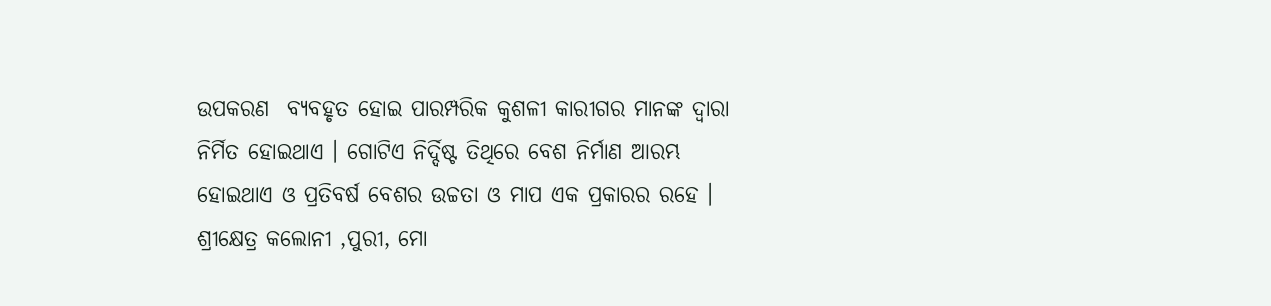ଉପକରଣ  ବ୍ୟବହୃତ ହୋଇ ପାରମ୍ପରିକ କୁଶଳୀ କାରୀଗର ମାନଙ୍କ ଦ୍ୱାରା ନିର୍ମିତ ହୋଇଥାଏ । ଗୋଟିଏ ନିର୍ଦ୍ଦିଷ୍ଟ ତିଥିରେ ବେଶ ନିର୍ମାଣ ଆରମ୍ଭ ହୋଇଥାଏ ଓ ପ୍ରତିବର୍ଷ ବେଶର ଉଚ୍ଚତା ଓ ମାପ ଏକ ପ୍ରକାରର ରହେ ।
ଶ୍ରୀକ୍ଷେତ୍ର କଲୋନୀ ,ପୁରୀ, ମୋ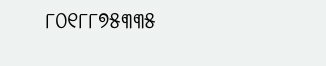୮୦୧୮୮୭୫୩୩୫